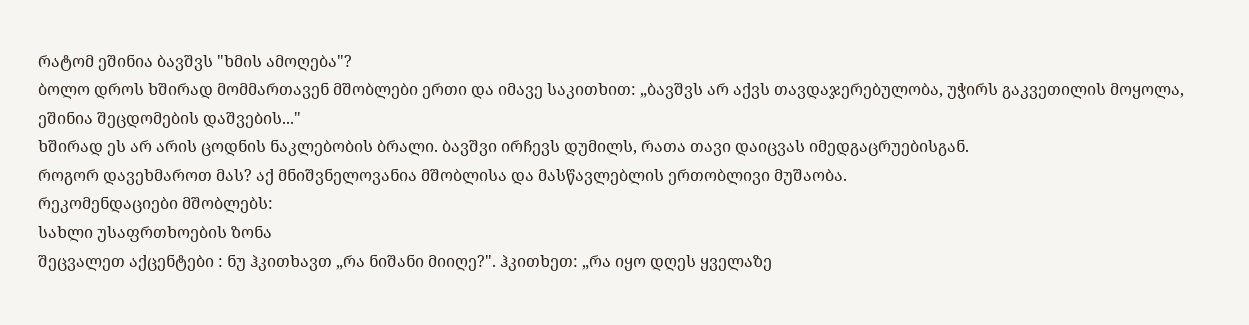რატომ ეშინია ბავშვს "ხმის ამოღება"?
ბოლო დროს ხშირად მომმართავენ მშობლები ერთი და იმავე საკითხით: „ბავშვს არ აქვს თავდაჯერებულობა, უჭირს გაკვეთილის მოყოლა, ეშინია შეცდომების დაშვების..."
ხშირად ეს არ არის ცოდნის ნაკლებობის ბრალი. ბავშვი ირჩევს დუმილს, რათა თავი დაიცვას იმედგაცრუებისგან.
როგორ დავეხმაროთ მას? აქ მნიშვნელოვანია მშობლისა და მასწავლებლის ერთობლივი მუშაობა.
რეკომენდაციები მშობლებს:
სახლი უსაფრთხოების ზონა
შეცვალეთ აქცენტები : ნუ ჰკითხავთ „რა ნიშანი მიიღე?". ჰკითხეთ: „რა იყო დღეს ყველაზე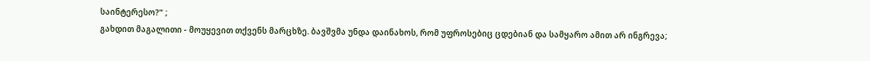საინტერესო?" ;
გახდით მაგალითი - მოუყევით თქვენს მარცხზე. ბავშვმა უნდა დაინახოს, რომ უფროსებიც ცდებიან და სამყარო ამით არ ინგრევა;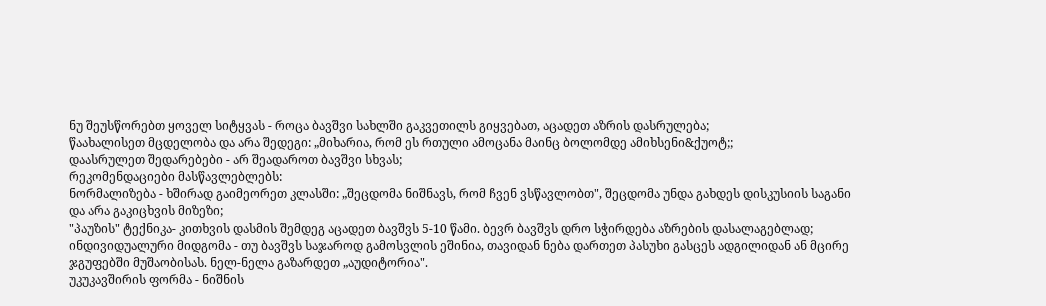ნუ შეუსწორებთ ყოველ სიტყვას - როცა ბავშვი სახლში გაკვეთილს გიყვებათ, აცადეთ აზრის დასრულება;
წაახალისეთ მცდელობა და არა შედეგი: „მიხარია, რომ ეს რთული ამოცანა მაინც ბოლომდე ამიხსენი&ქუოტ;;
დაასრულეთ შედარებები - არ შეადაროთ ბავშვი სხვას;
რეკომენდაციები მასწავლებლებს:
ნორმალიზება - ხშირად გაიმეორეთ კლასში: „შეცდომა ნიშნავს, რომ ჩვენ ვსწავლობთ", შეცდომა უნდა გახდეს დისკუსიის საგანი და არა გაკიცხვის მიზეზი;
"პაუზის" ტექნიკა- კითხვის დასმის შემდეგ აცადეთ ბავშვს 5-10 წამი. ბევრ ბავშვს დრო სჭირდება აზრების დასალაგებლად;
ინდივიდუალური მიდგომა - თუ ბავშვს საჯაროდ გამოსვლის ეშინია, თავიდან ნება დართეთ პასუხი გასცეს ადგილიდან ან მცირე ჯგუფებში მუშაობისას. ნელ-ნელა გაზარდეთ „აუდიტორია".
უკუკავშირის ფორმა - ნიშნის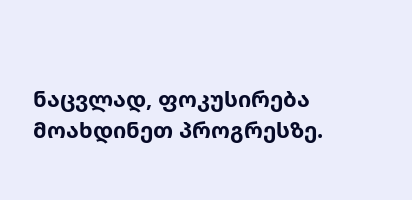ნაცვლად, ფოკუსირება მოახდინეთ პროგრესზე.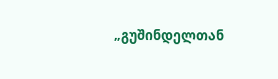„გუშინდელთან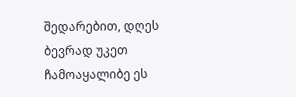შედარებით, დღეს ბევრად უკეთ ჩამოაყალიბე ეს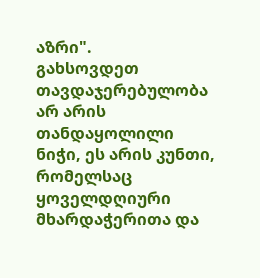აზრი".
გახსოვდეთ თავდაჯერებულობა არ არის თანდაყოლილი ნიჭი, ეს არის კუნთი, რომელსაც ყოველდღიური მხარდაჭერითა და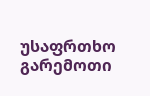უსაფრთხო გარემოთი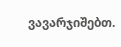ვავარჯიშებთ.